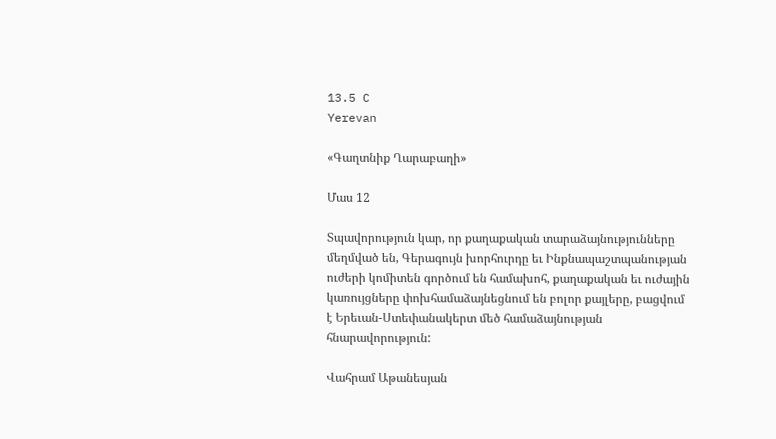13.5 C
Yerevan

«Գաղտնիք Ղարաբաղի»

Մաս 12

Տպավորություն կար, որ քաղաքական տարաձայնությունները մեղմված են, Գերագույն խորհուրդը եւ Ինքնապաշտպանության ուժերի կոմիտեն գործում են համախոհ, քաղաքական եւ ուժային կառույցները փոխհամաձայնեցնում են բոլոր քայլերը, բացվում է Երեւան-Ստեփանակերտ մեծ համաձայնության հնարավորություն:

Վահրամ Աթանեսյան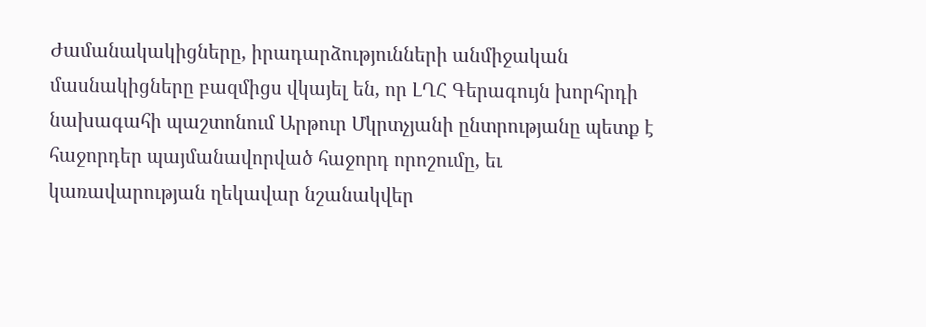Ժամանակակիցները, իրադարձությունների անմիջական մասնակիցները բազմիցս վկայել են, որ ԼՂՀ Գերագույն խորհրդի նախագահի պաշտոնում Արթուր Մկրտչյանի ընտրությանը պետք է հաջորդեր պայմանավորված հաջորդ որոշումը, եւ կառավարության ղեկավար նշանակվեր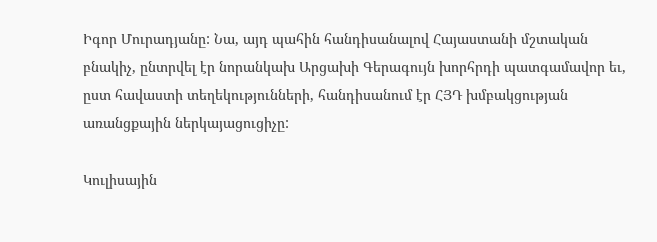Իգոր Մուրադյանը: Նա, այդ պահին հանդիսանալով Հայաստանի մշտական բնակիչ, ընտրվել էր նորանկախ Արցախի Գերագույն խորհրդի պատգամավոր եւ, ըստ հավաստի տեղեկությունների, հանդիսանում էր ՀՅԴ խմբակցության առանցքային ներկայացուցիչը:

Կուլիսային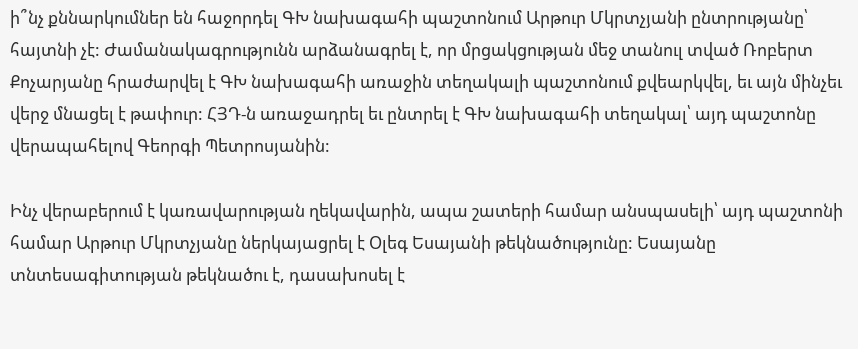ի՞նչ քննարկումներ են հաջորդել ԳԽ նախագահի պաշտոնում Արթուր Մկրտչյանի ընտրությանը՝ հայտնի չէ: Ժամանակագրությունն արձանագրել է, որ մրցակցության մեջ տանուլ տված Ռոբերտ Քոչարյանը հրաժարվել է ԳԽ նախագահի առաջին տեղակալի պաշտոնում քվեարկվել, եւ այն մինչեւ վերջ մնացել է թափուր: ՀՅԴ‑ն առաջադրել եւ ընտրել է ԳԽ նախագահի տեղակալ՝ այդ պաշտոնը վերապահելով Գեորգի Պետրոսյանին:

Ինչ վերաբերում է կառավարության ղեկավարին, ապա շատերի համար անսպասելի՝ այդ պաշտոնի համար Արթուր Մկրտչյանը ներկայացրել է Օլեգ Եսայանի թեկնածությունը: Եսայանը տնտեսագիտության թեկնածու է, դասախոսել է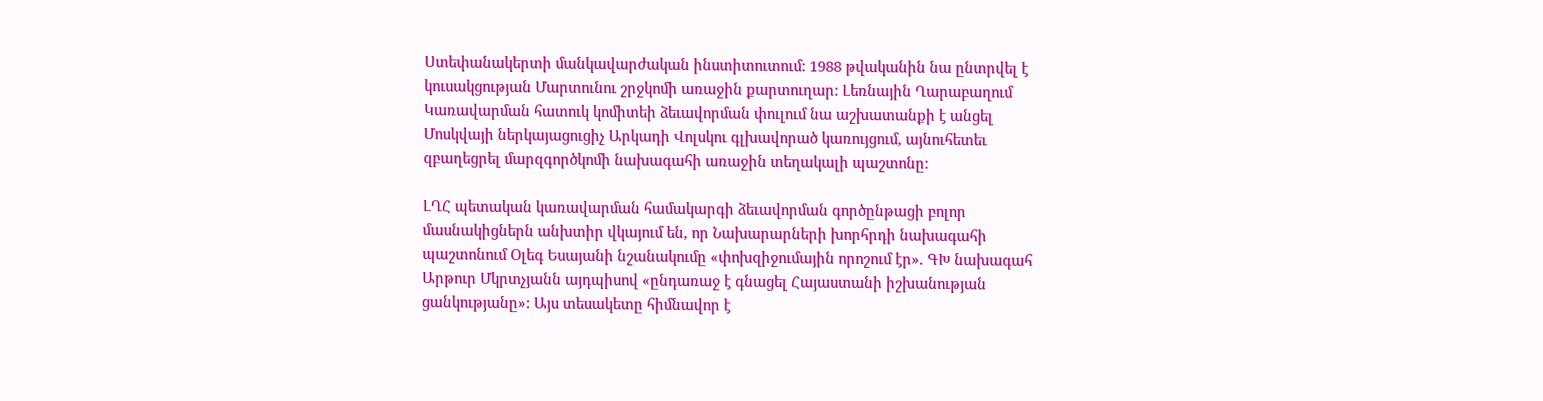Ստեփանակերտի մանկավարժական ինստիտուտում: 1988 թվականին նա ընտրվել է կուսակցության Մարտունու շրջկոմի առաջին քարտուղար: Լեռնային Ղարաբաղում Կառավարման հատուկ կոմիտեի ձեւավորման փուլում նա աշխատանքի է անցել Մոսկվայի ներկայացուցիչ Արկադի Վոլսկու գլխավորած կառույցում, այնուհետեւ զբաղեցրել մարզգործկոմի նախագահի առաջին տեղակալի պաշտոնը:

ԼՂՀ պետական կառավարման համակարգի ձեւավորման գործընթացի բոլոր մասնակիցներն անխտիր վկայում են, որ Նախարարների խորհրդի նախագահի պաշտոնում Օլեգ Եսայանի նշանակումը «փոխզիջումային որոշում էր». ԳԽ նախագահ Արթուր Մկրտչյանն այդպիսով «ընդառաջ է գնացել Հայաստանի իշխանության ցանկությանը»: Այս տեսակետը հիմնավոր է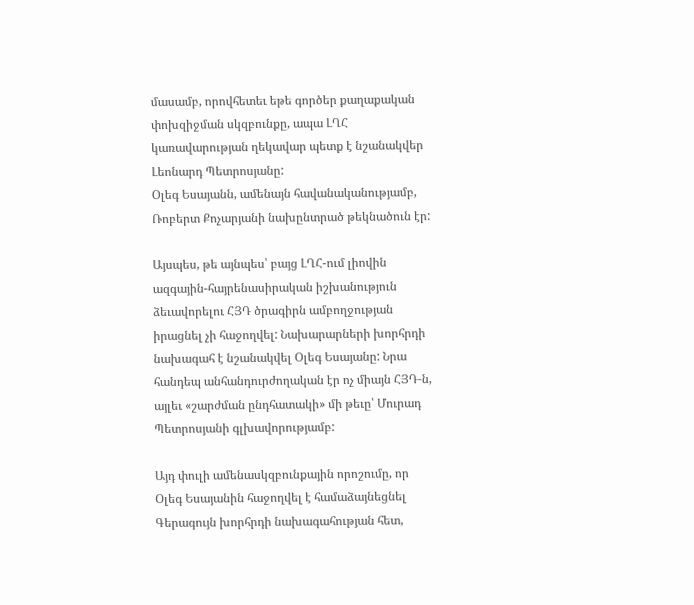մասամբ, որովհետեւ եթե գործեր քաղաքական փոխզիջման սկզբունքը, ապա ԼՂՀ կառավարության ղեկավար պետք է նշանակվեր Լեոնարդ Պետրոսյանը:
Օլեգ Եսայանն, ամենայն հավանականությամբ, Ռոբերտ Քոչարյանի նախընտրած թեկնածուն էր:

Այսպես, թե այնպես՝ բայց ԼՂՀ-ում լիովին ազգային-հայրենասիրական իշխանություն ձեւավորելու ՀՅԴ ծրագիրն ամբողջության իրացնել չի հաջողվել: Նախարարների խորհրդի նախագահ է նշանակվել Օլեգ Եսայանը: Նրա հանդեպ անհանդուրժողական էր ոչ միայն ՀՅԴ‑ն, այլեւ «շարժման ընդհատակի» մի թեւը՝ Մուրադ Պետրոսյանի գլխավորությամբ:

Այդ փուլի ամենասկզբունքային որոշումը, որ Օլեգ Եսայանին հաջողվել է համաձայնեցնել Գերագույն խորհրդի նախագահության հետ,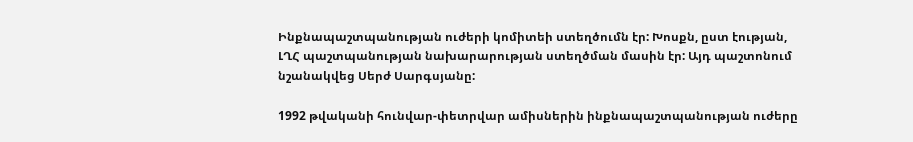Ինքնապաշտպանության ուժերի կոմիտեի ստեղծումն էր: Խոսքն, ըստ էության, ԼՂՀ պաշտպանության նախարարության ստեղծման մասին էր: Այդ պաշտոնում նշանակվեց Սերժ Սարգսյանը:

1992 թվականի հունվար-փետրվար ամիսներին ինքնապաշտպանության ուժերը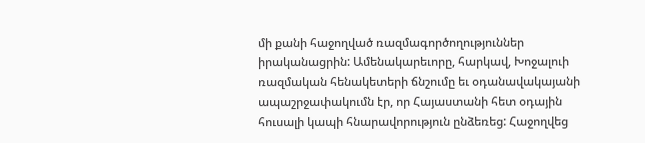մի քանի հաջողված ռազմագործողություններ իրականացրին: Ամենակարեւորը, հարկավ, Խոջալուի ռազմական հենակետերի ճնշումը եւ օդանավակայանի ապաշրջափակումն էր, որ Հայաստանի հետ օդային հուսալի կապի հնարավորություն ընձեռեց: Հաջողվեց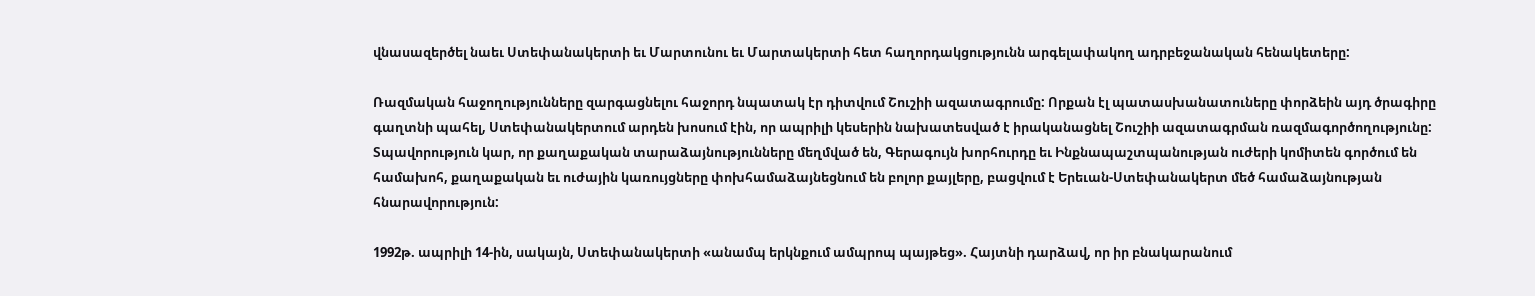վնասազերծել նաեւ Ստեփանակերտի եւ Մարտունու եւ Մարտակերտի հետ հաղորդակցությունն արգելափակող ադրբեջանական հենակետերը:

Ռազմական հաջողությունները զարգացնելու հաջորդ նպատակ էր դիտվում Շուշիի ազատագրումը: Որքան էլ պատասխանատուները փորձեին այդ ծրագիրը գաղտնի պահել, Ստեփանակերտում արդեն խոսում էին, որ ապրիլի կեսերին նախատեսված է իրականացնել Շուշիի ազատագրման ռազմագործողությունը: Տպավորություն կար, որ քաղաքական տարաձայնությունները մեղմված են, Գերագույն խորհուրդը եւ Ինքնապաշտպանության ուժերի կոմիտեն գործում են համախոհ, քաղաքական եւ ուժային կառույցները փոխհամաձայնեցնում են բոլոր քայլերը, բացվում է Երեւան-Ստեփանակերտ մեծ համաձայնության հնարավորություն:

1992թ. ապրիլի 14-ին, սակայն, Ստեփանակերտի «անամպ երկնքում ամպրոպ պայթեց». Հայտնի դարձավ, որ իր բնակարանում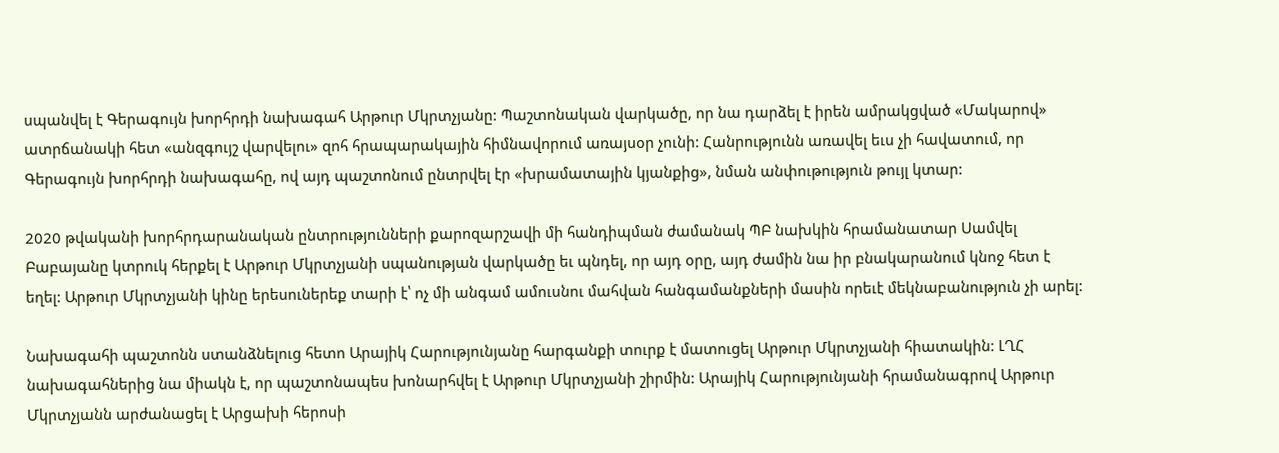սպանվել է Գերագույն խորհրդի նախագահ Արթուր Մկրտչյանը: Պաշտոնական վարկածը, որ նա դարձել է իրեն ամրակցված «Մակարով» ատրճանակի հետ «անզգույշ վարվելու» զոհ հրապարակային հիմնավորում առայսօր չունի: Հանրությունն առավել եւս չի հավատում, որ Գերագույն խորհրդի նախագահը, ով այդ պաշտոնում ընտրվել էր «խրամատային կյանքից», նման անփութություն թույլ կտար:

2020 թվականի խորհրդարանական ընտրությունների քարոզարշավի մի հանդիպման ժամանակ ՊԲ նախկին հրամանատար Սամվել Բաբայանը կտրուկ հերքել է Արթուր Մկրտչյանի սպանության վարկածը եւ պնդել, որ այդ օրը, այդ ժամին նա իր բնակարանում կնոջ հետ է եղել: Արթուր Մկրտչյանի կինը երեսուներեք տարի է՝ ոչ մի անգամ ամուսնու մահվան հանգամանքների մասին որեւէ մեկնաբանություն չի արել:

Նախագահի պաշտոնն ստանձնելուց հետո Արայիկ Հարությունյանը հարգանքի տուրք է մատուցել Արթուր Մկրտչյանի հիատակին: ԼՂՀ նախագահներից նա միակն է, որ պաշտոնապես խոնարհվել է Արթուր Մկրտչյանի շիրմին: Արայիկ Հարությունյանի հրամանագրով Արթուր Մկրտչյանն արժանացել է Արցախի հերոսի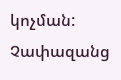կոչման:
Չափազանց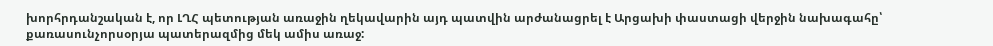խորհրդանշական է, որ ԼՂՀ պետության առաջին ղեկավարին այդ պատվին արժանացրել է Արցախի փաստացի վերջին նախագահը՝ քառասունչորսօրյա պատերազմից մեկ ամիս առաջ: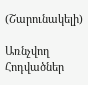(Շարունակելի)

Առնչվող Հոդվածներ